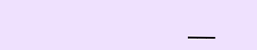___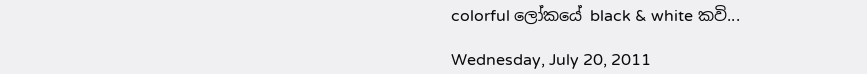colorful ලෝකයේ black & white කවි...

Wednesday, July 20, 2011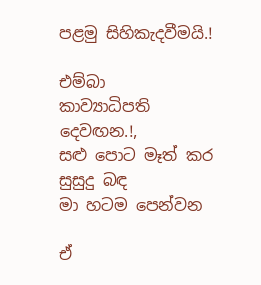පළමු සිහිකැදවීමයි.!

එම්බා
කාව්‍යාධිපති දෙවඟන.!,
සළු පොට මෑත් කර
සුසුදු බඳ
මා හටම පෙන්වන

ඒ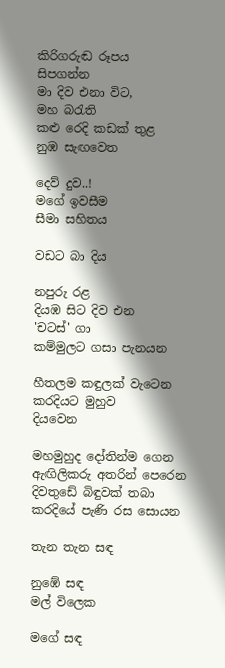කිරිගරුඬ රූපය
සිපගන්න
මා දිව එනා විට,
මහ බරැති
කළු රෙදි කඩක් තුළ
නුඹ සැඟවෙත

දෙව් දුව..!
මගේ ඉවසීම
සීමා සහිතය

වඩට බා දිය

නපුරු රළ
දියඹ සිට දිව එන
'චටස්' ගා
කම්මුලට ගසා පැනයන

හීතලම කඳුලක් වැටෙන
කරදියට මුහුව
දියවෙන

මහමුහුද දෝතින්ම ගෙන
ඇඟිලිකරු අතරින් පෙරෙන
දිවතුඩේ බිඳුවක් තබා
කරදියේ පැණි රස සොයන

තැන තැන සඳ

නුඹේ සඳ
මල් විලෙක

මගේ සඳ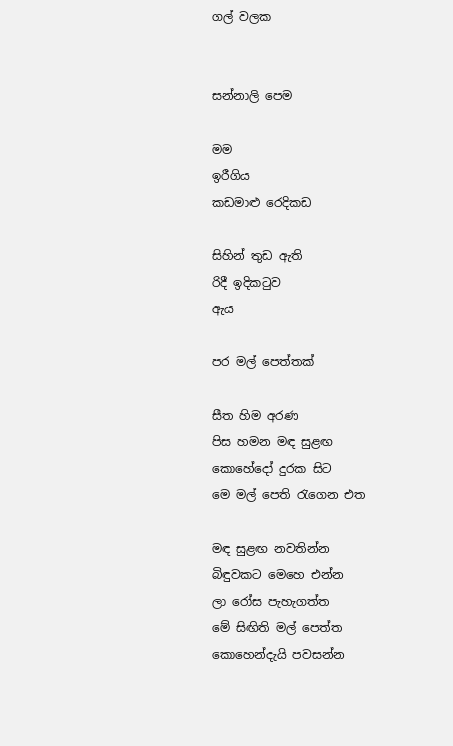ගල් වලක


සන්නාලි පෙම

මම
ඉරීගිය
කඩමාළු රෙදිකඩ

සිහින් තුඩ ඇති
රිදී ඉදිකටුව
ඇය

පර මල් පෙත්තක්

සීත හිම අරණ
පිස හමන මඳ සුළඟ
කොහේදෝ දුරක සිට
මෙ මල් පෙති රැගෙන එත

මඳ සුළඟ නවතින්න
බිඳුවකට මෙහෙ එන්න
ලා රෝස පැහැගත්ත
මේ සිඟිති මල් පෙත්ත
කොහෙන්දැයි පවසන්න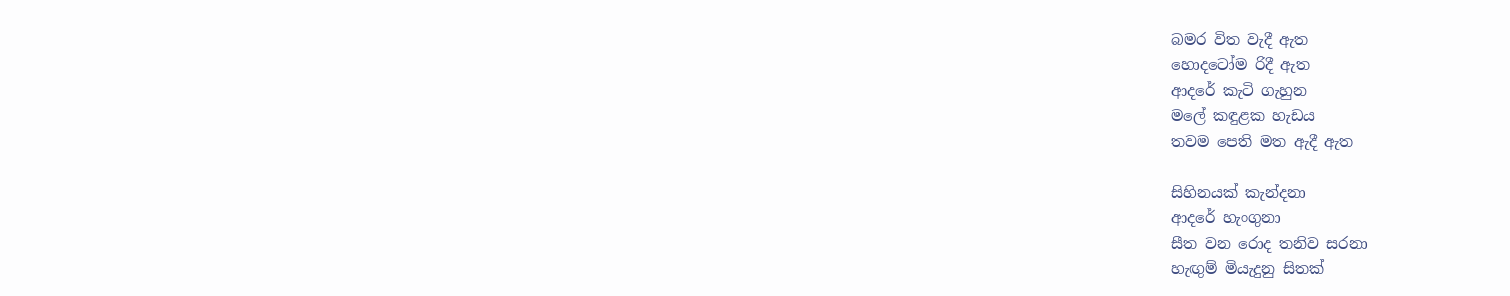බමර විත වැදී ඇත
හොදටෝම රිදී ඇත
ආදරේ කැටි ගැහුන
මලේ කඳුළක හැඩය
තවම පෙති මත ඇදී ඇත

සිහිනයක් කැන්දනා
ආදරේ හැංගුනා
සීත වන රොද තනිව සරනා
හැඟුම් මියැදුනු සිතක්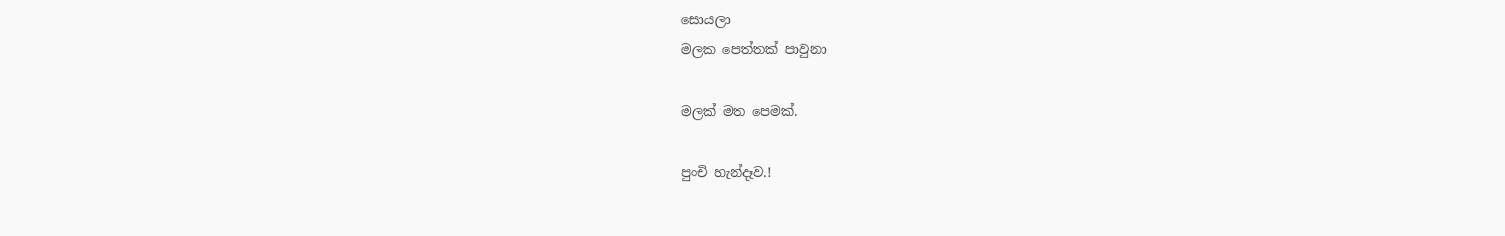සොයලා
මලක පෙත්තක් පාවුනා

මලක් මත පෙමක්.

පුංචි හැන්දෑව.!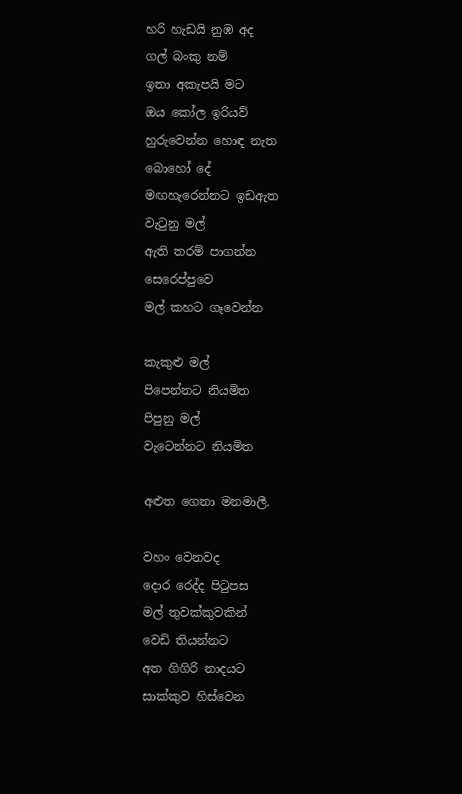හරි හැඩයි නුඹ අද
ගල් බංකු නම්
ඉතා අකැපයි මට
ඔය කෝල ඉරියව්
හුරුවෙන්න හොඳ නැත
බොහෝ දේ
මඟහැරෙන්නට ඉඩඇත
වැටුනු මල්
ඇති තරම් පාගන්න
සෙරෙප්පුවෙ
මල් කහට ගෑවෙන්න

කැකුළු මල්
පිපෙන්නට නියමිත
පිපුනු මල්
වැටෙන්නට නියමිත

අළුත ගෙනා මනමාලී.

වහං වෙනවද
දොර රෙද්ද පිටුපස
මල් තුවක්කුවකින්
වෙඩි තියන්නට
අත ගිගිරි නාදයට
සාක්කුව හිස්වෙන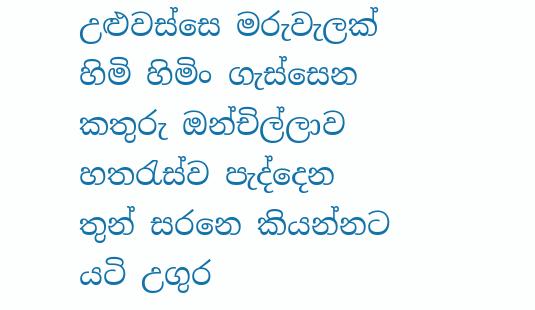උළුවස්සෙ මරුවැලක්
හිමි හිමිං ගැස්සෙන
කතුරු ඔන්චිල්ලාව
හතරැස්ව පැද්දෙන
තුන් සරනෙ කියන්නට
යටි උගුර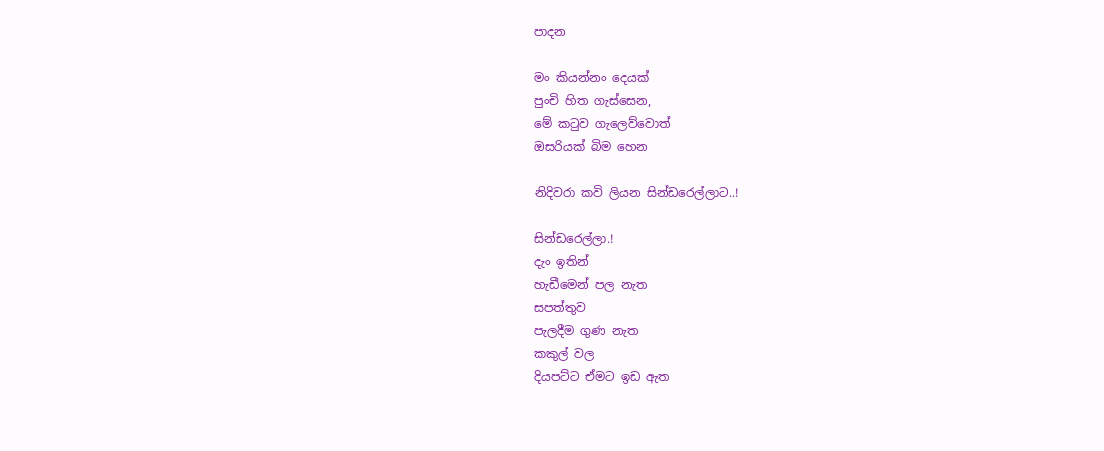පාදන

මං කියන්නං දෙයක්
පුංචි හිත ගැස්සෙන,
මේ කටුව ගැලෙව්වොත්
ඔසරියක් බිම හෙන

නිදිවරා කවි ලියන සින්ඩරෙල්ලාට..!

සින්ඩරෙල්ලා.!
දැං ඉතින්
හැඩීමෙන් පල නැත
සපත්තුව
පැලදීම ගුණ නැත
කකුල් වල
දියපට්ට ඒමට ඉඩ ඇත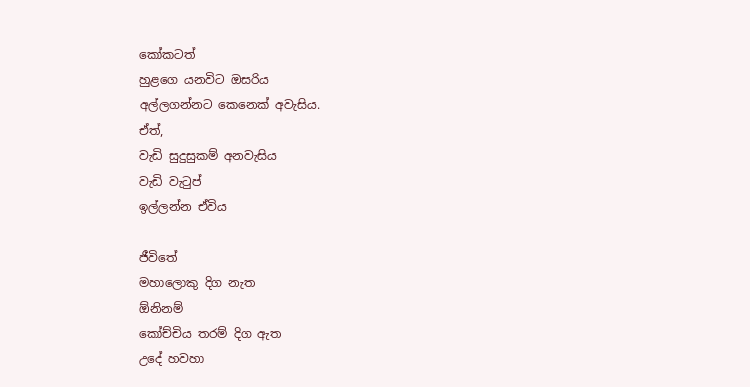කෝකටත්
හුළගෙ යනවිට ඔසරිය
අල්ලගන්නට කෙනෙක් අවැසිය.
ඒත්,
වැඩි සුදුසුකම් අනවැසිය
වැඩි වැටුප්
ඉල්ලන්න ඒවිය

ජීවිතේ
මහාලොකු දිග නැත
ඕනිනම්
කෝච්චිය තරම් දිග ඇත
උදේ හවහා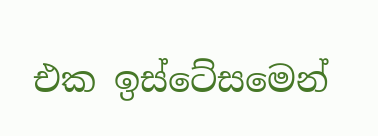එක ඉස්ටේසමෙන්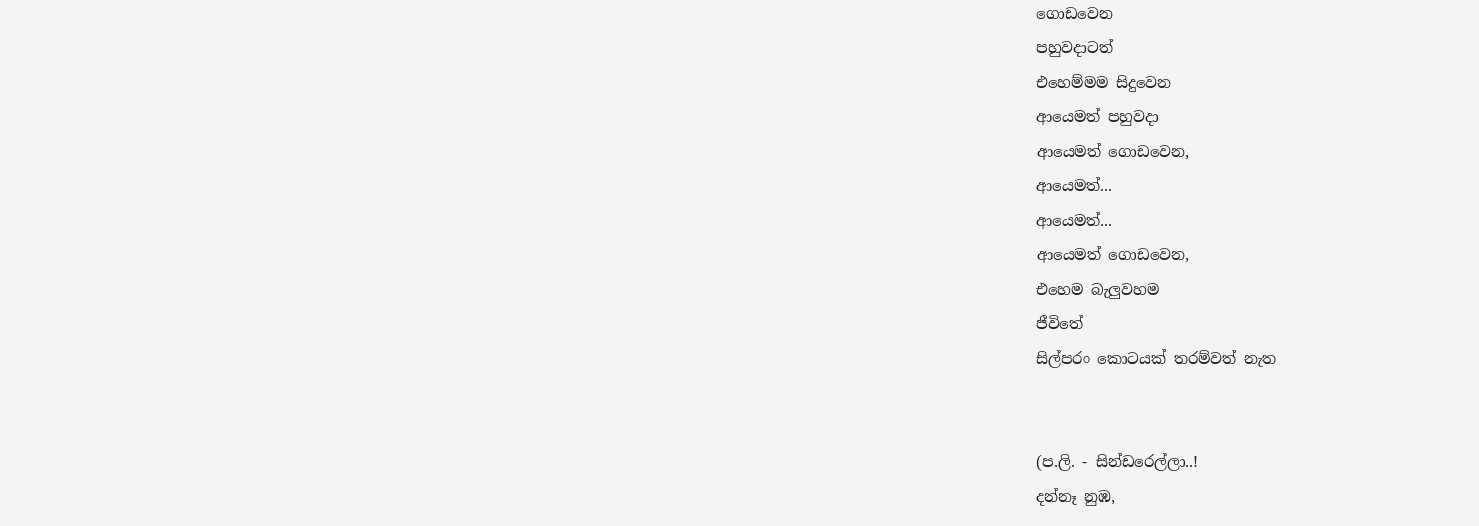ගොඩවෙන
පහුවදාටත්
එහෙම්මම සිදුවෙන
ආයෙමත් පහුවදා
ආයෙමත් ගොඩවෙන,
ආයෙමත්...
ආයෙමත්...
ආයෙමත් ගොඩවෙන,
එහෙම බැලුවහම
ජීවිතේ
සිල්පරං කොටයක් තරම්වත් නැත


(ප.ලි. - සින්ඩරෙල්ලා..!
දන්නෑ නුඹ,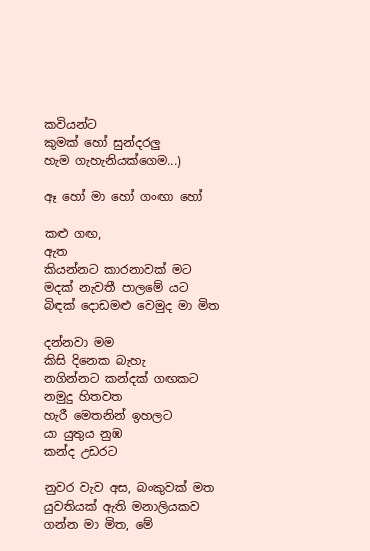කවියන්ට
කුමක් හෝ සුන්දරලු
හැම ගැහැනියක්ගෙම...)

ඈ හෝ මා හෝ ගංඟා හෝ

කළු ගඟ,
ඇත
කියන්නට කාරනාවක් මට
මදක් නැවතී පාලමේ යට
බිඳක් දොඩමළු වෙමුද මා මිත

දන්නවා මම
කිසි දිනෙක බැහැ
නගින්නට කන්දක් ගඟකට
නමුදු හිතවත
හැරී මෙතනින් ඉහලට
යා යුතුය නුඹ
කන්ද උඩරට

නුවර වැව අස, බංකුවක් මත
යුවතියක් ඇති මනාලියකව
ගන්න මා මිත, මේ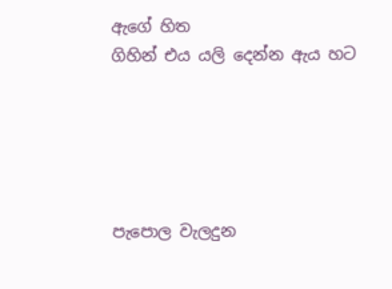ඇගේ හිත
ගිහින් එය යලි දෙන්න ඇය හට





පැපොල වැලදුන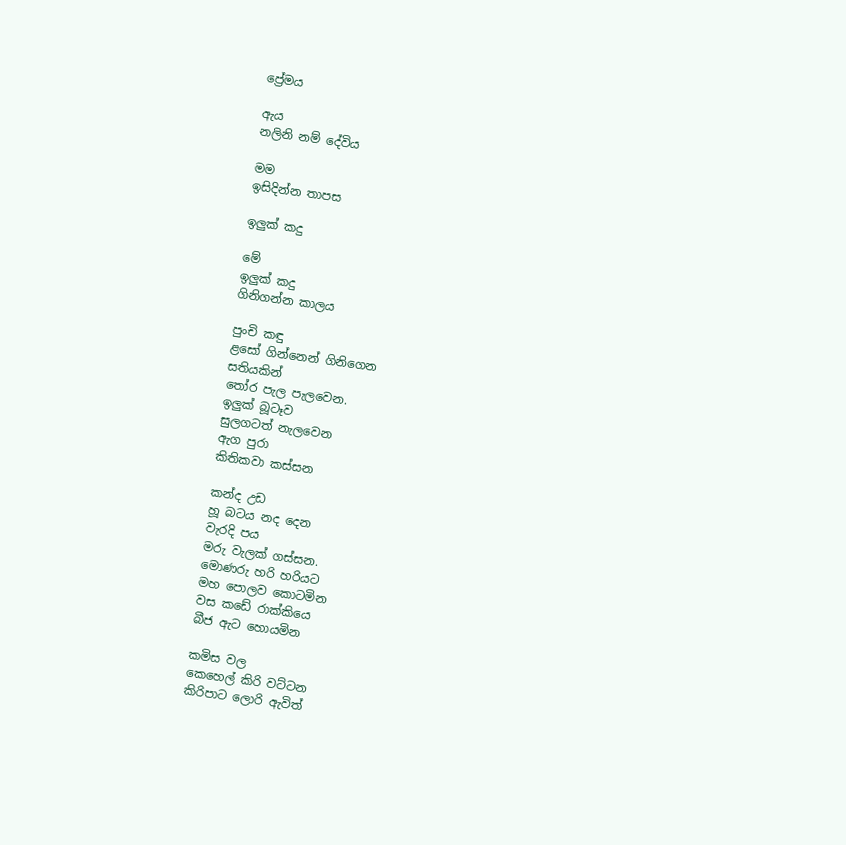ප්‍රේමය

ඇය
නලිනි නම් දේවිය

මම
ඉසිදින්න තාපස

ඉලුක් කදු

මේ
ඉලුක් කදු
ගිනිගන්න කාලය

පුංචි කඳු
ළසෝ ගින්නෙන් ගිනිගෙන
සතියකින්
තෝර පැල පැලවෙන.
ඉලුක් බූටෑව
සුලගටත් නැලවෙන
ඇග පුරා
කිතිකවා කස්සන

කන්ද උඩ
හූ බටය නද දෙන
වැරදි පය
මරු වැලක් ගස්සන.
මොණරු හරි හරියට
මහ පොලව කොටමින
වස කඩේ රාක්කියෙ
බීජ ඇට හොයමින

කමිස වල
කෙහෙල් කිරි වට්ටන
කිරිපාට ලොරි ඇවිත්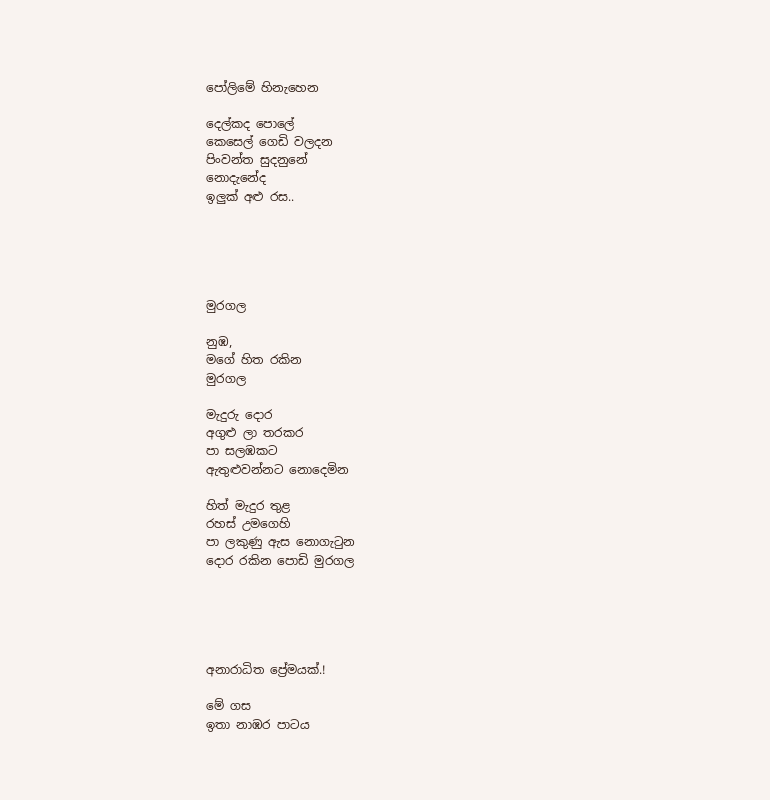පෝලිමේ හිනැහෙන

දෙල්කද පොලේ
කෙසෙල් ගෙඩි වලදන
පිංවන්ත සුදනුනේ
නොදැනේද
ඉලුක් අළු රස..





මුරගල

නුඹ,
මගේ හිත රකින
මුරගල

මැදුරු දොර
අගුළු ලා තරකර
පා සලඹකට
ඇතුළුවන්නට නොදෙමින

හිත් මැදුර තුළ
රහස් උමගෙහි
පා ලකුණු ඇස නොගැටුන
දොර රකින පොඩි මුරගල





අනාරාධිත ප්‍රේමයක්.!

මේ ගස
ඉතා නාඹර පාටය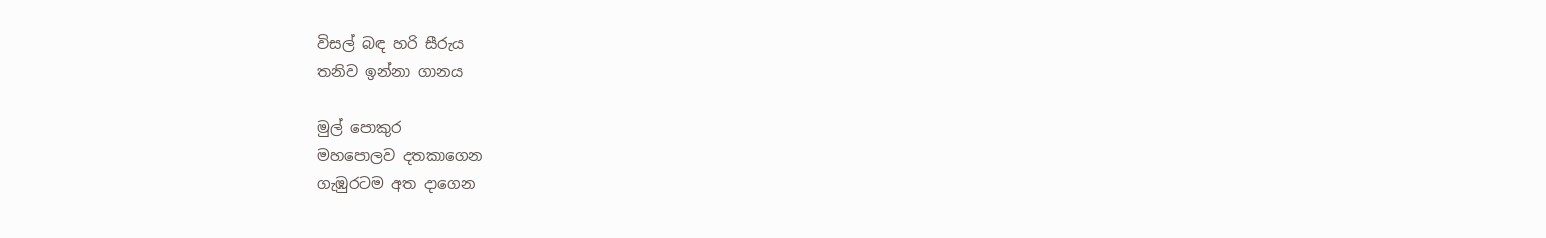විසල් බඳ හරි සීරුය
තනිව ඉන්නා ගානය

මුල් පොකුර
මහපොලව දතකාගෙන
ගැඹුරටම අත දාගෙන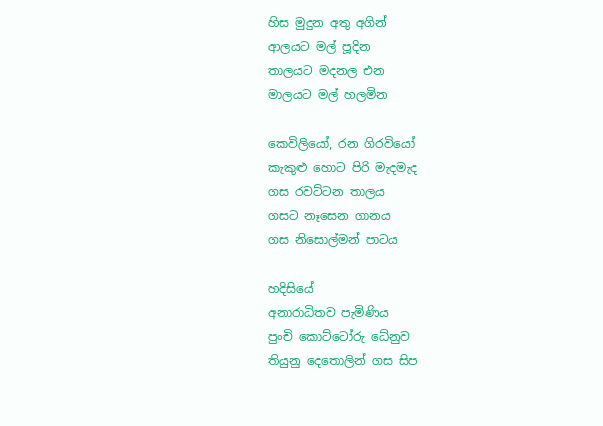හිස මුදුන අතු අගින්
ආලයට මල් පූදින
තාලයට මදනල එන
මාලයට මල් හලමින

කෙවිලියෝ, රන ගිරවියෝ
කැකුළු හොට පිරි මැදමැද
ගස රවට්ටන තාලය
ගසට නෑසෙන ගානය
ගස නිසොල්මන් පාටය

හදිසියේ
අනාරාධිතව පැමිණිය
පුංචි කොට්ටෝරු ධේනුව
තියුනු දෙතොලින් ගස සිප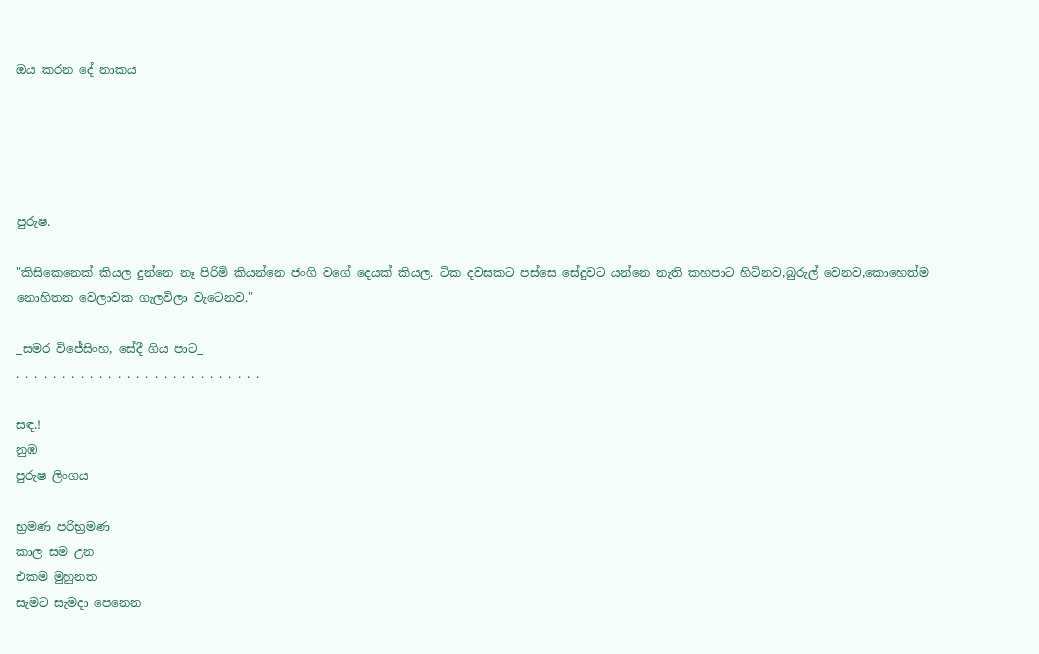ඔය කරන දේ නාකය





පුරුෂ.

"කිසිකෙනෙක් කියල දුන්නෙ නෑ පිරිමි කියන්නෙ ජංගි වගේ දෙයක් කියල. ටික දවසකට පස්සෙ සේදුවට යන්නෙ නැති කහපාට හිටිනව,බුරුල් වෙනව,කොහෙත්ම නොහිතන වෙලාවක ගැලවිලා වැටෙනව."

_සමර විජේසිංහ, සේදී ගිය පාට_
. . . . . . . . . . . . . . . . . . . . . . . . . . .

සඳ.!
නුඹ
පුරුෂ ලිංගය

භ්‍රමණ පරිභ්‍රමණ
කාල සම උන
එකම මුහුනත
සැමට සැමදා පෙනෙන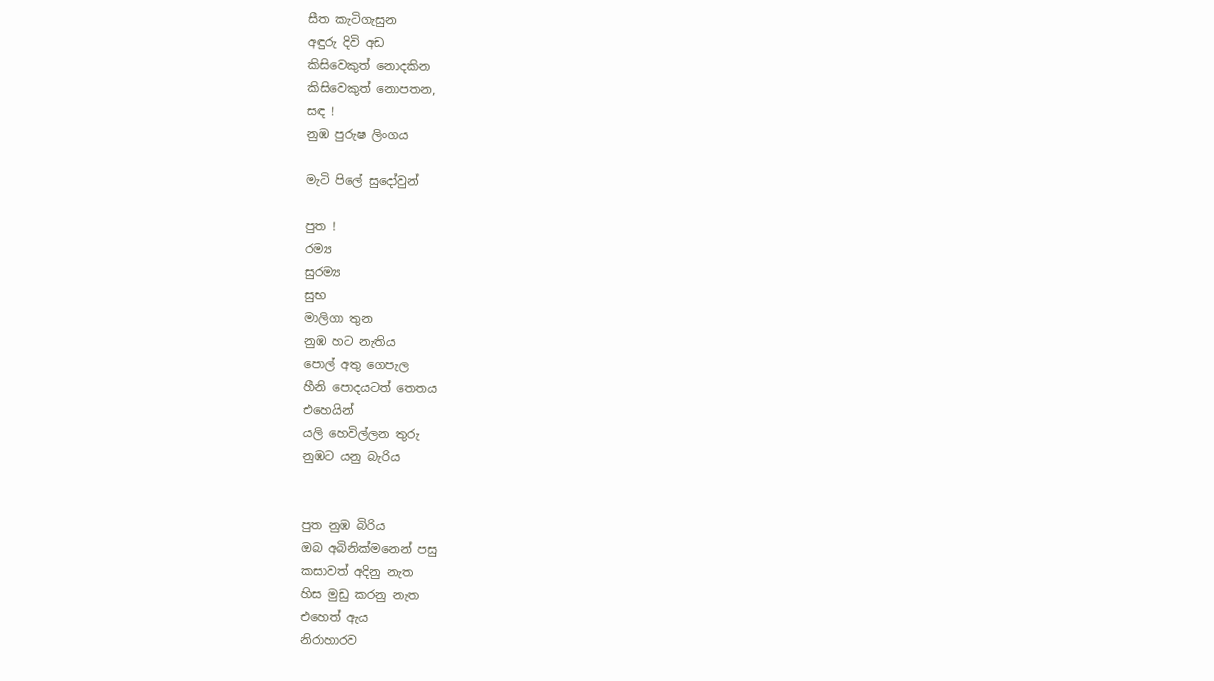සීත කැටිගැසුන
අඳුරු දිවි අඩ
කිසිවෙකුත් නොදකින
කිසිවෙකුත් නොපතන,
සඳ !
නුඹ පුරුෂ ලිංගය

මැටි පිලේ සුදෝවුන්

පුත !
රම්‍ය
සුරම්‍ය
සුභ
මාලිගා තුන
නුඹ හට නැතිය
පොල් අතු ගෙපැල
හීනි පොදයටත් තෙතය
එහෙයින්
යලි හෙවිල්ලන තුරු
නුඹට යනු බැරිය


පුත නුඹ බිරිය
ඔබ අබිනික්මනෙන් පසු
කසාවත් අදිනු නැත
හිස මුඩු කරනු නැත
එහෙත් ඇය
නිරාහාරව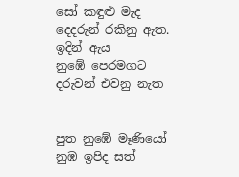සෝ කඳුළු මැද
දෙදරුන් රකිනු ඇත.
ඉදින් ඇය
නුඹේ පෙරමගට
දරුවන් එවනු නැත


පුත නුඹේ මෑණියෝ
නුඹ ඉපිද සත්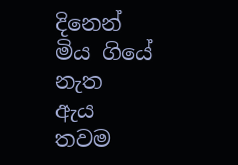දිනෙන්
මිය ගියේ නැත
ඇය තවම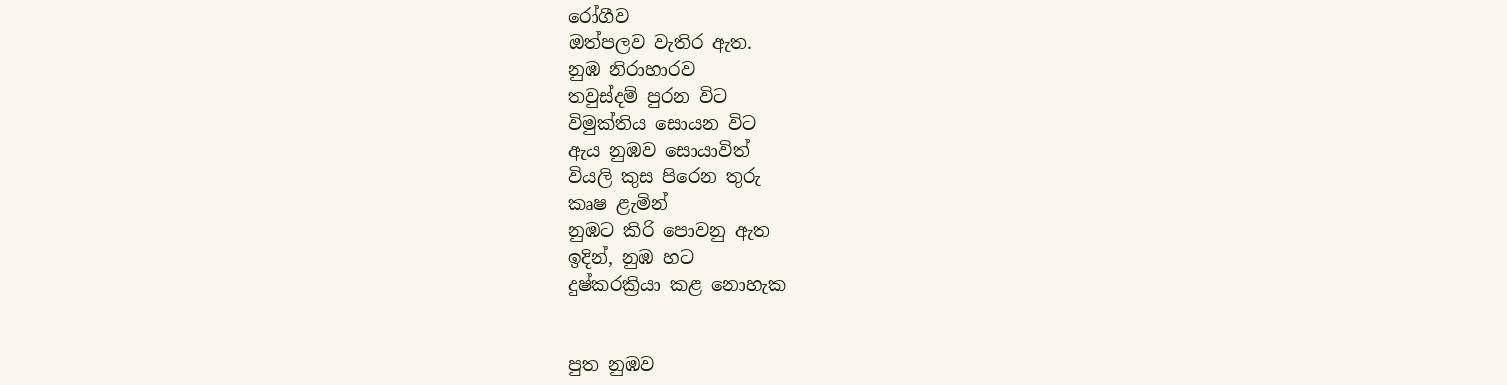රෝගීව
ඔත්පලව වැතිර ඇත.
නුඹ නිරාහාරව
තවුස්දම් පුරන විට
විමුක්තිය සොයන විට
ඇය නුඹව සොයාවිත්
වියලි කුස පිරෙන තුරු
කෘෂ ළැමින්
නුඹට කිරි පොවනු ඇත
ඉදින්, නුඹ හට
දුෂ්කරක්‍රියා කළ නොහැක


පුත නුඹව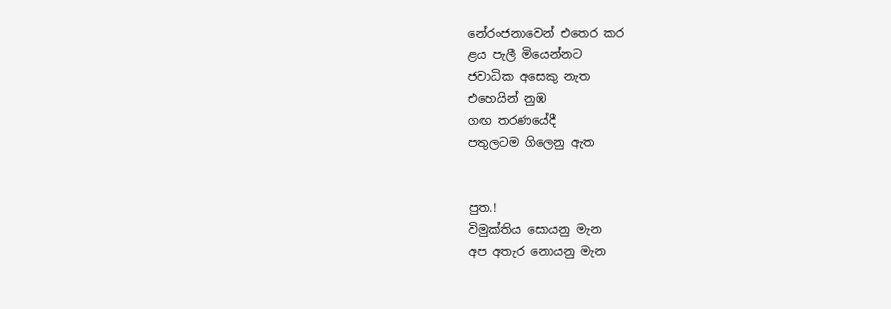නේරංජනාවෙන් එතෙර කර
ළය පැලී මියෙන්නට
ජවාධික අසෙකු නැත
එහෙයින් නුඹ
ගඟ තරණයේදී
පතුලටම ගිලෙනු ඇත


පුත.!
විමුක්තිය සොයනු මැන
අප අතැර නොයනු මැන